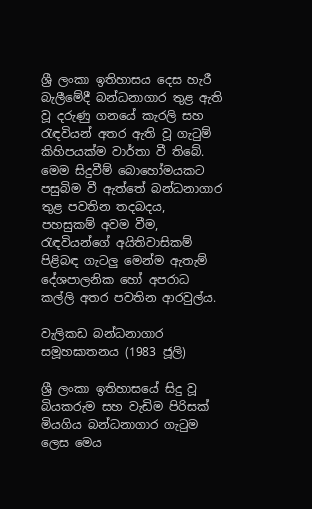ශ්‍රී ලංකා ඉතිහාසය දෙස හැරී බැලීමේදී බන්ධනාගාර තුළ ඇති වූ දරුණු ගනයේ කැරලි සහ රැඳවියන් අතර ඇති වූ ගැටුම් කිහිපයක්ම වාර්තා වී තිබේ. මෙම සිදුවීම් බොහෝමයකට පසුබිම වී ඇත්තේ බන්ධනාගාර තුළ පවතින තදබදය, පහසුකම් අවම වීම, රැඳවියන්ගේ අයිතිවාසිකම් පිළිබඳ ගැටලු මෙන්ම ඇතැම් දේශපාලනික හෝ අපරාධ කල්ලි අතර පවතින ආරවුල්ය.

වැලිකඩ බන්ධනාගාර සමූහඝාතනය (1983 ජූලි)

ශ්‍රී ලංකා ඉතිහාසයේ සිදු වූ බියකරුම සහ වැඩිම පිරිසක් මියගිය බන්ධනාගාර ගැටුම ලෙස මෙය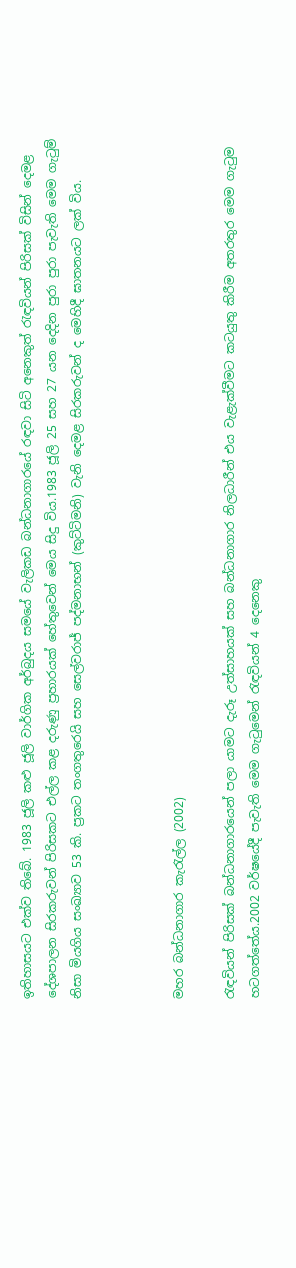ඉතිහාසයට එක්ව තිබේ. 1983 ජූලි කළු ජූලි වාර්ගික අර්බුදය සමයේ වැලිකඩ බන්ධනාගාරයේ රඳවා සිටි අනෙකුත් රැඳවියන් පිරිසක් විසින් දෙමළ දේශපාලන සිරකරුවන් පිරිසකට එල්ල කළ දරුණු ප්‍රහාරයක් හේතුවෙන් මෙය සිදු විය.1983 ජූලි 25 සහ 27 යන දෙදින පුරා පුරා පැවැති මෙම ගැටුම් නිසා මියගිය සංඛ්‍යාව 53 කි. ප්‍රකට තංගතුරෙයි සහ සෙල්වරාජ් පද්මනාභන් (කුට්ටිමනි) වැනි දෙමළ සිරකරුවන් ද මෙහිදී ඝාතනයට ලක් විය.



මහර බන්ධනාගාර කැරැල්ල (2002)

රැඳවියන් පිරිසක් බන්ධනාගාරයෙන් පලා යාමට දැරූ උත්සාහයක් සහ බන්ධනාගාර නිලධාරීන් එය වැළැක්වීමට කටයුතු කිරීම අතරතුර මෙම ගැටුම හටගත්තේය.2002 වර්ෂයේදී පැවැති මෙම ගැටුමෙන් රැඳවියන් 4 දෙනෙකු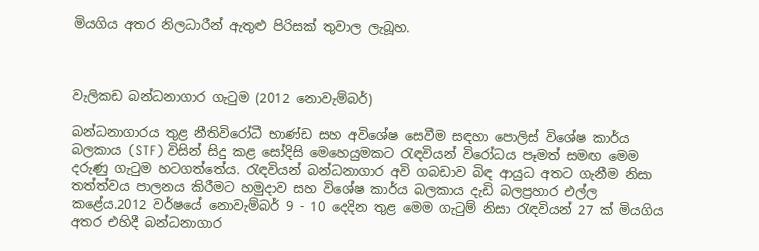මියගිය අතර නිලධාරීන් ඇතුළු පිරිසක් තුවාල ලැබූහ.



වැලිකඩ බන්ධනාගාර ගැටුම (2012 නොවැම්බර්)

බන්ධනාගාරය තුළ නීතිවිරෝධී භාණ්ඩ සහ අවිශේෂ සෙවීම සඳහා පොලිස් විශේෂ කාර්ය බලකාය (STF) විසින් සිදු කළ සෝදිසි මෙහෙයුමකට රැඳවියන් විරෝධය පෑමත් සමඟ මෙම දරුණු ගැටුම හටගත්තේය. රැඳවියන් බන්ධනාගාර අවි ගබඩාව බිඳ ආයුධ අතට ගැනීම නිසා තත්ත්වය පාලනය කිරීමට හමුදාව සහ විශේෂ කාර්ය බලකාය දැඩි බලප්‍රහාර එල්ල කළේය.2012 වර්ෂයේ නොවැම්බර් 9 - 10 දෙදින තුළ මෙම ගැටුම් නිසා රැඳවියන් 27 ක් මියගිය අතර එහිදී බන්ධනාගාර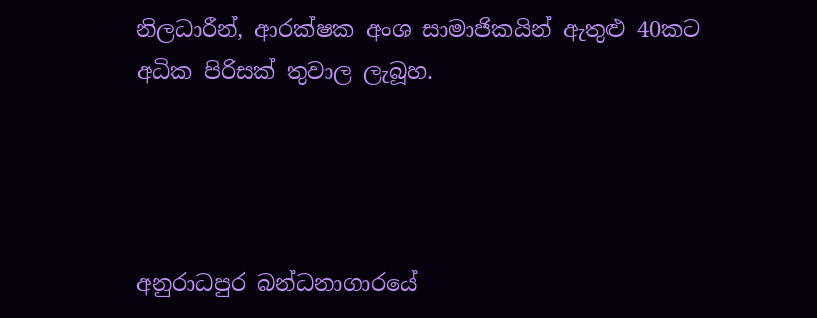නිලධාරීන්, ආරක්ෂක අංශ සාමාජිකයින් ඇතුළු 40කට අධික පිරිසක් තුවාල ලැබූහ.




අනුරාධපුර බන්ධනාගාරයේ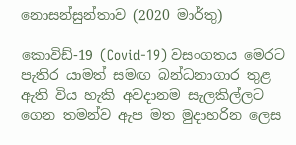නොසන්සුන්තාව (2020 මාර්තු)

කොවිඩ්-19 (Covid-19) වසංගතය මෙරට පැතිර යාමත් සමඟ බන්ධනාගාර තුළ ඇති විය හැකි අවදානම සැලකිල්ලට ගෙන තමන්ව ඇප මත මුදාහරින ලෙස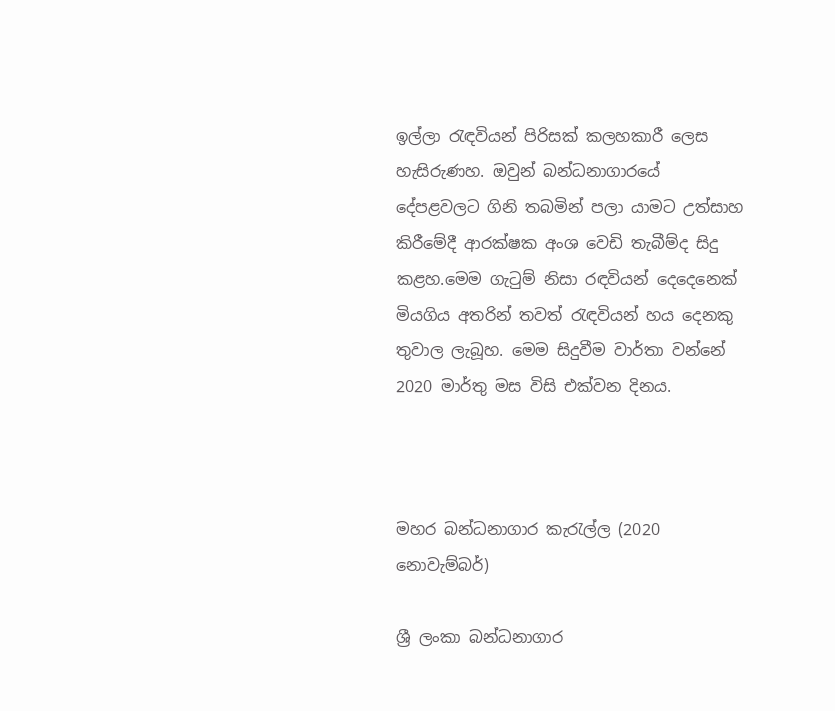ඉල්ලා රැඳවියන් පිරිසක් කලහකාරී ලෙස හැසිරුණහ. ඔවුන් බන්ධනාගාරයේ දේපළවලට ගිනි තබමින් පලා යාමට උත්සාහ කිරීමේදී ආරක්ෂක අංශ වෙඩි තැබීම්ද සිදු කළහ.මෙම ගැටුම් නිසා රඳවියන් දෙදෙනෙක් මියගිය අතරින් තවත් රැඳවියන් හය දෙනකු තුවාල ලැබූහ. මෙම සිදුවීම වාර්තා වන්නේ 2020 මාර්තු මස විසි එක්වන දිනය.



මහර බන්ධනාගාර කැරැල්ල (2020 නොවැම්බර්)

ශ්‍රී ලංකා බන්ධනාගාර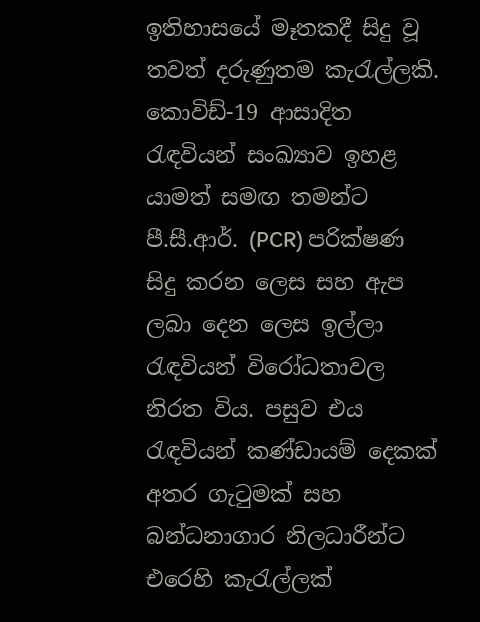ඉතිහාසයේ මෑතකදී සිදු වූ තවත් දරුණුතම කැරැල්ලකි. කොවිඩ්-19 ආසාදිත රැඳවියන් සංඛ්‍යාව ඉහළ යාමත් සමඟ තමන්ට පී.සී.ආර්. (PCR) පරික්ෂණ සිදු කරන ලෙස සහ ඇප ලබා දෙන ලෙස ඉල්ලා රැඳවියන් විරෝධතාවල නිරත විය. පසුව එය රැඳවියන් කණ්ඩායම් දෙකක් අතර ගැටුමක් සහ බන්ධනාගාර නිලධාරීන්ට එරෙහි කැරැල්ලක්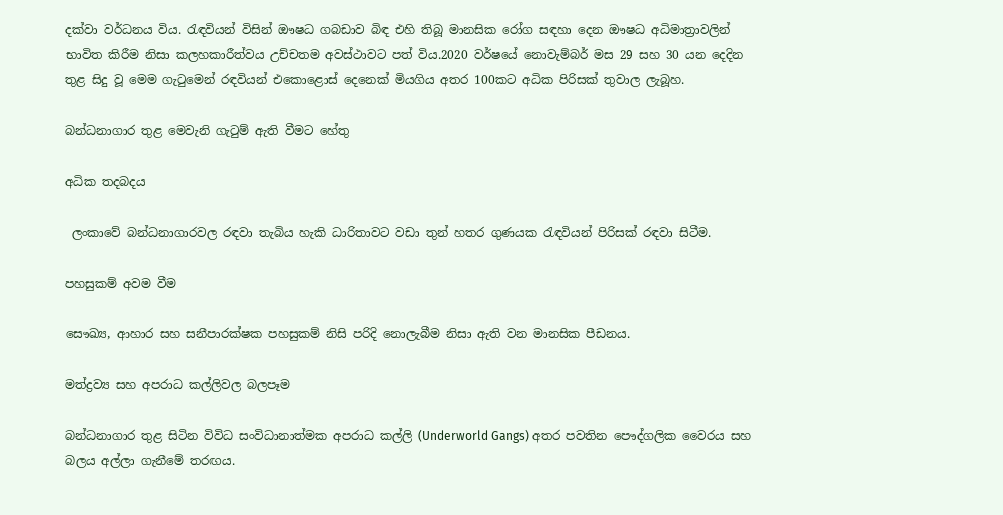දක්වා වර්ධනය විය. රැඳවියන් විසින් ඖෂධ ගබඩාව බිඳ එහි තිබූ මානසික රෝග සඳහා දෙන ඖෂධ අධිමාත්‍රාවලින් භාවිත කිරීම නිසා කලහකාරීත්වය උච්චතම අවස්ථාවට පත් විය.2020 වර්ෂයේ නොවැම්බර් මස 29 සහ 30 යන දෙදින තුළ සිදු වූ මෙම ගැටුමෙන් රඳවියන් එකොළොස් දෙනෙක් මියගිය අතර 100කට අධික පිරිසක් තුවාල ලැබූහ.

බන්ධනාගාර තුළ මෙවැනි ගැටුම් ඇති වීමට හේතු

අධික තදබදය

 ලංකාවේ බන්ධනාගාරවල රඳවා තැබිය හැකි ධාරිතාවට වඩා තුන් හතර ගුණයක රැඳවියන් පිරිසක් රඳවා සිටීම.

පහසුකම් අවම වීම

සෞඛ්‍ය, ආහාර සහ සනීපාරක්ෂක පහසුකම් නිසි පරිදි නොලැබීම නිසා ඇති වන මානසික පීඩනය.

මත්ද්‍රව්‍ය සහ අපරාධ කල්ලිවල බලපෑම

බන්ධනාගාර තුළ සිටින විවිධ සංවිධානාත්මක අපරාධ කල්ලි (Underworld Gangs) අතර පවතින පෞද්ගලික වෛරය සහ බලය අල්ලා ගැනීමේ තරඟය.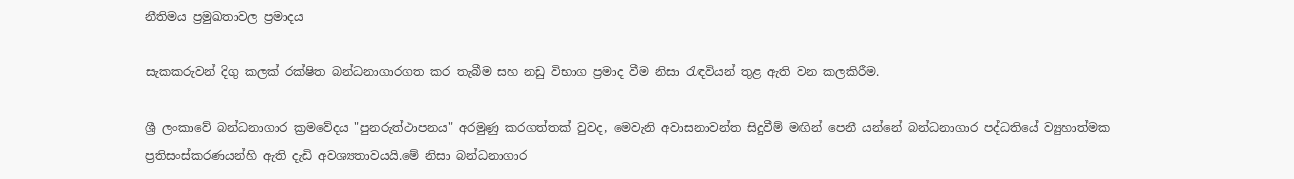නීතිමය ප්‍රමුඛතාවල ප්‍රමාදය

සැකකරුවන් දිගු කලක් රක්ෂිත බන්ධනාගාරගත කර තැබීම සහ නඩු විභාග ප්‍රමාද වීම නිසා රැඳවියන් තුළ ඇති වන කලකිරීම.

ශ්‍රී ලංකාවේ බන්ධනාගාර ක්‍රමවේදය "පුනරුත්ථාපනය" අරමුණු කරගත්තක් වුවද, මෙවැනි අවාසනාවන්ත සිදුවීම් මඟින් පෙනී යන්නේ බන්ධනාගාර පද්ධතියේ ව්‍යුහාත්මක ප්‍රතිසංස්කරණයන්හි ඇති දැඩි අවශ්‍යතාවයයි.මේ නිසා බන්ධනාගාර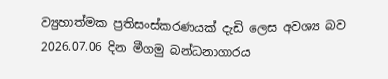ව්‍යුහාත්මක ප්‍රතිසංස්කරණයක් දැඩි ලෙස අවශ්‍ය බව 2026.07.06 දින මීගමු බන්ධනාගාරය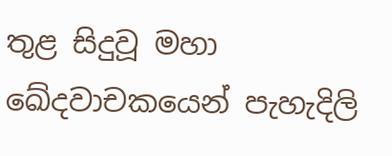තුළ සිදුවූ මහා ඛේදවාචකයෙන් පැහැදිලි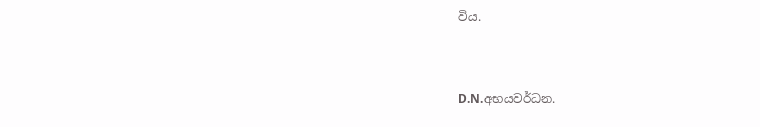විය.



D.N.අභයවර්ධන.